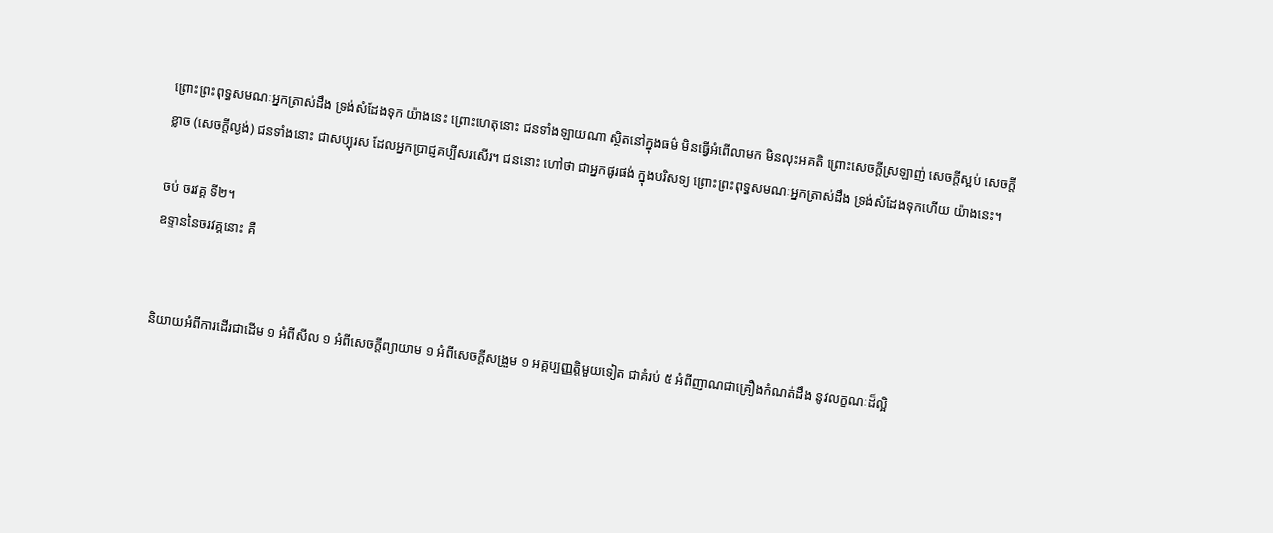ព្រោះព្រះពុទ្ធសមណៈអ្នកត្រាស់ដឹង ទ្រង់សំដែងទុក យ៉ាងនេះ ព្រោះហេតុនោះ ជនទាំងឡាយណា ស្ថិតនៅក្នុងធម៌ មិនធ្វើអំពើលាមក មិនលុះអគតិ ព្រោះសេចក្តីស្រឡាញ់ សេចក្តីស្អប់ សេចក្តីខ្លាច (សេចក្តីល្ងង់) ជនទាំងនោះ ជាសប្បុរស ដែលអ្នកប្រាជ្ញគប្បីសរសើរ។ ជននោះ ហៅថា ជាអ្នកផូរផង់ ក្នុងបរិសទ្យ ព្រោះព្រះពុទ្ធសមណៈអ្នកត្រាស់ដឹង ទ្រង់សំដែងទុកហើយ យ៉ាងនេះ។

ចប់ ចរវគ្គ ទី២។
ឧទ្ទាននៃចរវគ្គនោះ គឺ


និយាយអំពីការដើរជាដើម ១ អំពីសីល ១ អំពីសេចក្តីព្យាយាម ១ អំពីសេចក្តីសង្រួម ១ អគ្គប្បញ្ញត្តិមួយទៀត ជាគំរប់ ៥ អំពីញាណជាគ្រឿងកំណត់ដឹង នូវលក្ខណៈដ៏ល្អិ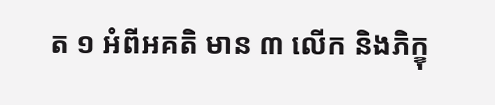ត ១ អំពីអគតិ មាន ៣ លើក និងភិក្ខុ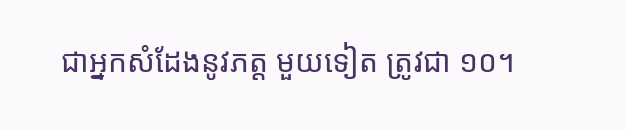ជាអ្នកសំដែងនូវភត្ត មួយទៀត ត្រូវជា ១០។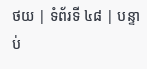ថយ | ទំព័រទី ៤៨ | បន្ទាប់